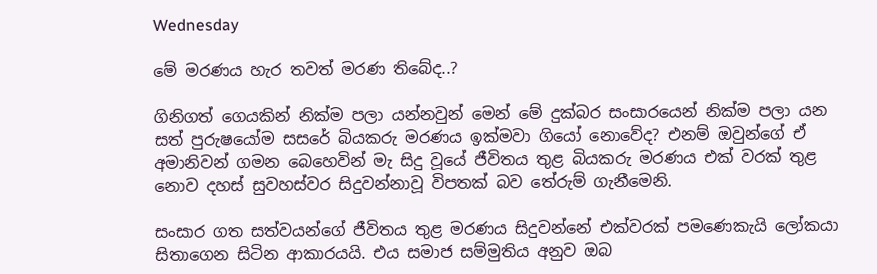Wednesday

මේ මරණය හැර තවත් මරණ තිබේද..?

ගිනිගත් ගෙයකින් නික්‌ම පලා යන්නවුන් මෙන් මේ දුක්‌බර සංසාරයෙන් නික්‌ම පලා යන සත් පුරුෂයෝම සසරේ බියකරු මරණය ඉක්‌මවා ගියෝ නොවේද? එනම් ඔවුන්ගේ ඒ අමානිවන් ගමන බෙහෙවින් මැ සිදු වූයේ ජීවිතය තුළ බියකරු මරණය එක්‌ වරක්‌ තුළ නොව දහස්‌ සුවහස්‌වර සිදුවන්නාවූ විපතක්‌ බව තේරුම් ගැනීමෙනි.

සංසාර ගත සත්වයන්ගේ ජීවිතය තුළ මරණය සිදුවන්නේ එක්‌වරක්‌ පමණෙකැයි ලෝකයා සිතාගෙන සිටින ආකාරයයි. එය සමාජ සම්මුතිය අනුව ඔබ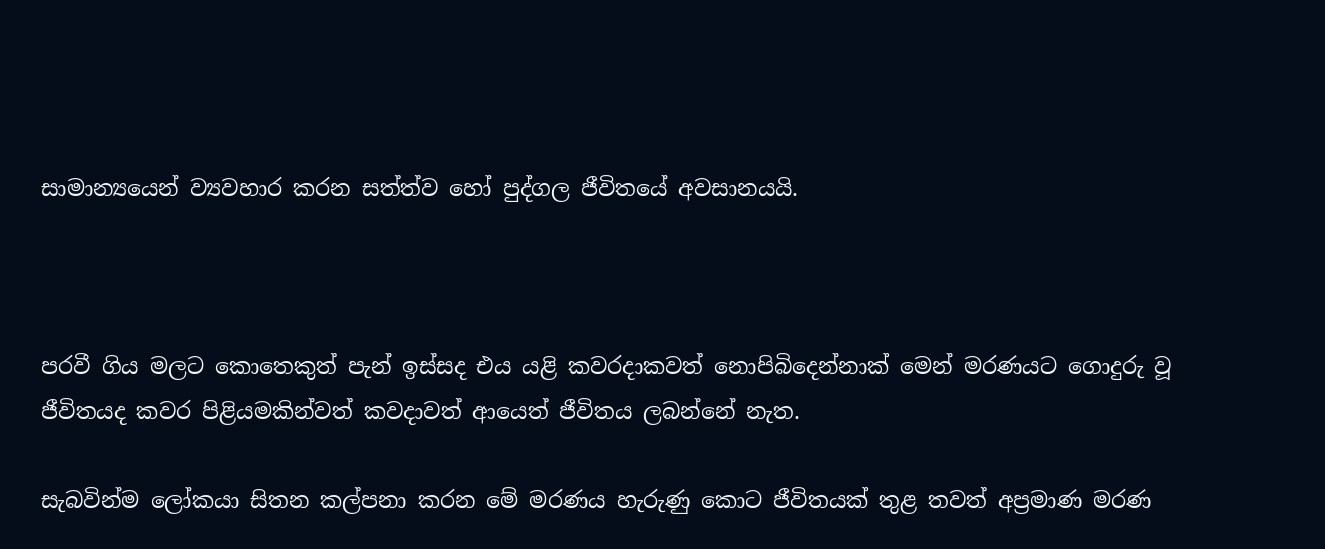සාමාන්‍යයෙන් ව්‍යවහාර කරන සත්ත්ව හෝ පුද්ගල ජීවිතයේ අවසානයයි.



පරවී ගිය මලට කොතෙකුත් පැන් ඉස්‌සද එය යළි කවරදාකවත් නොපිබිදෙන්නාක්‌ මෙන් මරණයට ගොදුරු වූ ජීවිතයද කවර පිළියමකින්වත් කවදාවත් ආයෙත් ජීවිතය ලබන්නේ නැත.

සැබවින්ම ලෝකයා සිතන කල්පනා කරන මේ මරණය හැරුණු කොට ජීවිතයක්‌ තුළ තවත් අප්‍රමාණ මරණ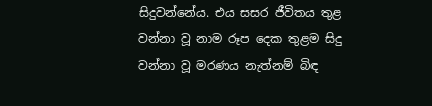සිදුවන්නේය. එය සසර ජීවිතය තුළ වන්නා වූ නාම රූප දෙක තුළම සිදු වන්නා වූ මරණය නැත්නම් බිඳ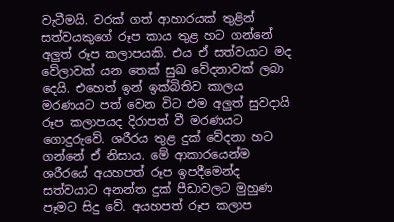වැටීමයි. වරක්‌ ගත් ආහාරයක්‌ තුළින් සත්වයකුගේ රූප කාය තුළ හට ගන්නේ අලුත් රූප කලාපයකි. එය ඒ සත්වයාට මද වේලාවක්‌ යන තෙක්‌ සුඛ වේදනාවක්‌ ලබා දෙයි. එහෙත් ඉන් ඉක්‌බිතිව කාලය මරණයට පත් වෙන විට එම අලුත් සුවදායි රූප කලාපයද දිරාපත් වී මරණයට ගොදුරුවේ. ශරීරය තුළ දුක්‌ වේදනා හට ගන්නේ ඒ නිසාය. මේ ආකාරයෙන්ම ශරීරයේ අයහපත් රූප ඉපදීමෙන්ද සත්වයාට අනන්ත දුක්‌ පීඩාවලට මුහුණ පෑමට සිදු වේ. අයහපත් රූප කලාප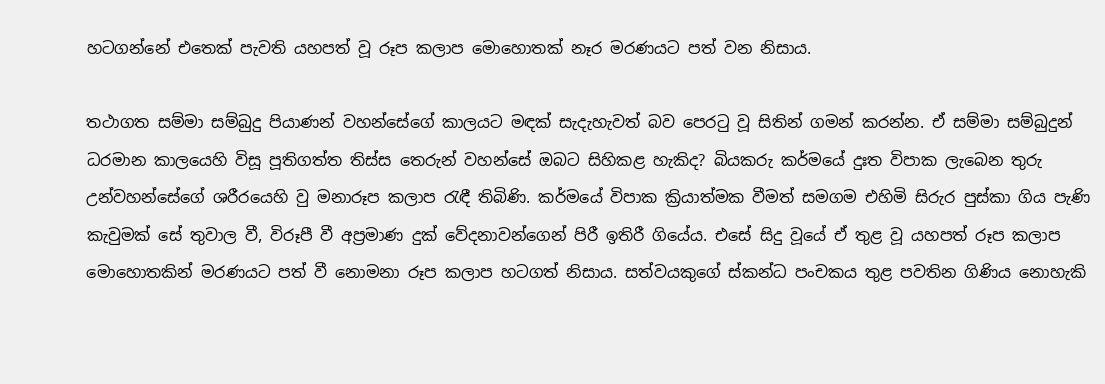හටගන්නේ එතෙක්‌ පැවති යහපත් වූ රූප කලාප මොහොතක්‌ නෑර මරණයට පත් වන නිසාය.

තථාගත සම්මා සම්බුදු පියාණන් වහන්සේගේ කාලයට මඳක්‌ සැදැහැවත් බව පෙරටු වූ සිතින් ගමන් කරන්න. ඒ සම්මා සම්බුදුන් ධරමාන කාලයෙහි විසූ පූතිගත්ත තිස්‌ස තෙරුන් වහන්සේ ඔබට සිහිකළ හැකිද? බියකරු කර්මයේ දුඃත විපාක ලැබෙන තුරු උන්වහන්සේගේ ශරීරයෙහි වු මනාරූප කලාප රැඳී තිබිණි. කර්මයේ විපාක ක්‍රියාත්මක වීමත් සමගම එහිමි සිරුර පුස්‌කා ගිය පැණි කැවුමක්‌ සේ තුවාල වී, විරූපී වී අප්‍රමාණ දුක්‌ වේදනාවන්ගෙන් පිරී ඉතිරී ගියේය. එසේ සිදු වූයේ ඒ තුළ වූ යහපත් රූප කලාප මොහොතකින් මරණයට පත් වී නොමනා රූප කලාප හටගත් නිසාය. සත්වයකුගේ ස්‌කන්ධ පංචකය තුළ පවතින ගිණිය නොහැකි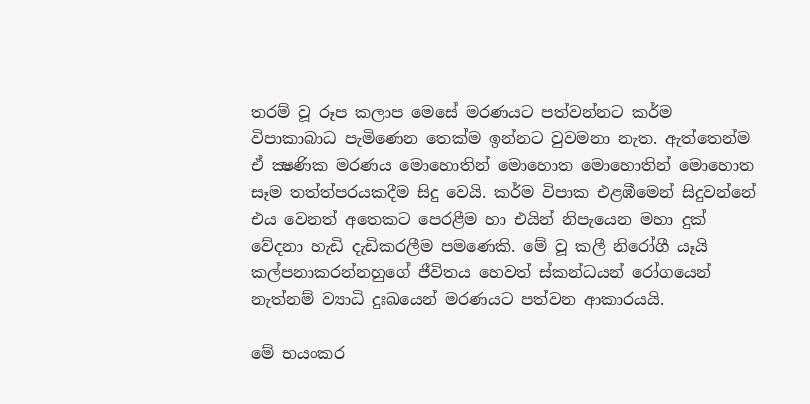තරම් වූ රූප කලාප මෙසේ මරණයට පත්වන්නට කර්ම විපාකාබාධ පැමිණෙන තෙක්‌ම ඉන්නට වුවමනා නැත. ඇත්තෙන්ම ඒ ක්‍ෂණික මරණය මොහොතින් මොහොත මොහොතින් මොහොත සෑම තත්ත්පරයකදීම සිදු වෙයි. කර්ම විපාක එළඹීමෙන් සිදුවන්නේ එය වෙනත් අතෙකට පෙරළීම හා එයින් නිපැයෙන මහා දුක්‌ වේදනා හැඩි දැඩිකරලීම පමණෙකි. මේ වූ කලී නිරෝගී යෑයි කල්පනාකරන්නහුගේ ජීවිතය හෙවත් ස්‌කන්ධයන් රෝගයෙන් නැත්නම් ව්‍යාධි දුඃඛයෙන් මරණයට පත්වන ආකාරයයි.

මේ භයංකර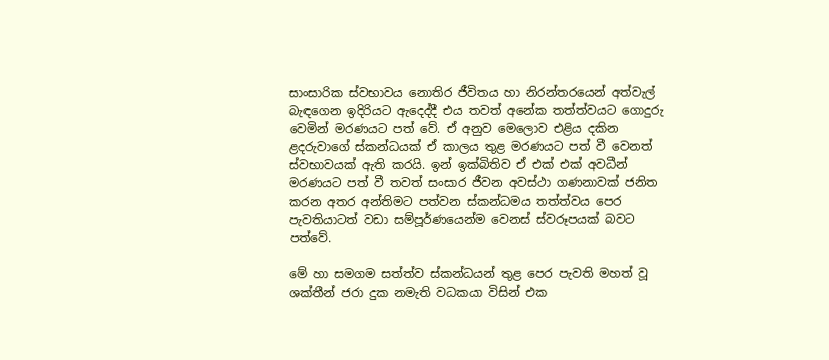සාංසාරික ස්‌වභාවය නොතිර ජීවිතය හා නිරන්තරයෙන් අත්වැල් බැඳගෙන ඉදිරියට ඇදෙද්දී එය තවත් අනේක තත්ත්වයට ගොදුරු වෙමින් මරණයට පත් වේ. ඒ අනුව මෙලොව එළිය දකින ළදරුවාගේ ස්‌කන්ධයක්‌ ඒ කාලය තුළ මරණයට පත් වී වෙනත් ස්‌වභාවයක්‌ ඇති කරයි. ඉන් ඉක්‌බිතිව ඒ එක්‌ එක්‌ අවධීන් මරණයට පත් වී තවත් සංසාර ජීවන අවස්‌ථා ගණනාවක්‌ ජනිත කරන අතර අන්තිමට පත්වන ස්‌කන්ධමය තත්ත්වය පෙර පැවතියාටත් වඩා සම්පූර්ණයෙන්ම වෙනස්‌ ස්‌වරූපයක්‌ බවට පත්වේ.

මේ හා සමගම සත්ත්ව ස්‌කන්ධයන් තුළ පෙර පැවති මහත් වූ ශක්‌තීන් ජරා දුක නමැති වධකයා විසින් එක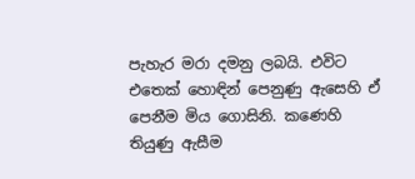පැහැර මරා දමනු ලබයි. එවිට එතෙක්‌ හොඳින් පෙනුණු ඇසෙහි ඒ පෙනීම මිය ගොසිනි. කණෙහි තියුණු ඇසීම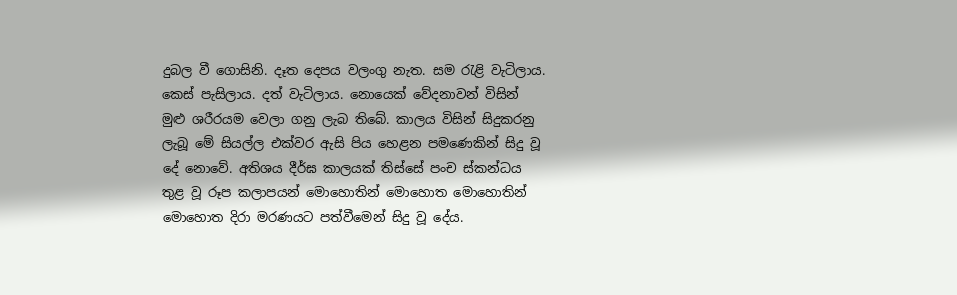දුබල වී ගොසිනි. දෑත දෙපය වලංගු නැත. සම රැළි වැටිලාය. කෙස්‌ පැසිලාය. දත් වැටිලාය. නොයෙක්‌ වේදනාවන් විසින් මුළු ශරීරයම වෙලා ගනු ලැබ තිබේ. කාලය විසින් සිදුකරනු ලැබූ මේ සියල්ල එක්‌වර ඇසි පිය හෙළන පමණෙකින් සිදු වූ දේ නොවේ. අතිශය දීර්ඝ කාලයක්‌ තිස්‌සේ පංච ස්‌කන්ධය තුළ වූ රූප කලාපයන් මොහොතින් මොහොත මොහොතින් මොහොත දිරා මරණයට පත්වීමෙන් සිදු වූ දේය.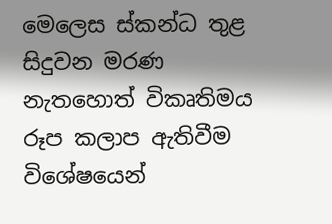මෙලෙස ස්‌කන්ධ තුළ සිදුවන මරණ නැතහොත් විකෘතිමය රූප කලාප ඇතිවීම විශේෂයෙන්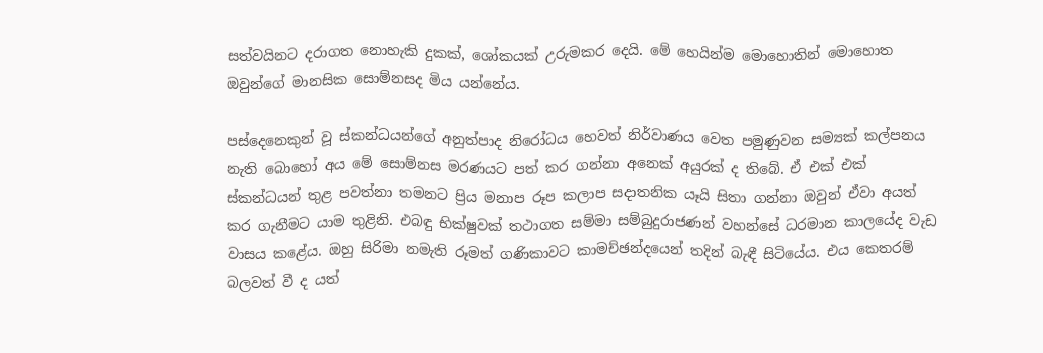සත්වයිනට දරාගත නොහැකි දුකක්‌, ශෝකයක්‌ උරුමකර දෙයි. මේ හෙයින්ම මොහොතින් මොහොත ඔවුන්ගේ මානසික සොම්නසද මිය යන්නේය.

පස්‌දෙනෙකුන් වූ ස්‌කන්ධයන්ගේ අනුත්පාද නිරෝධය හෙවත් නිර්වාණය වෙත පමුණුවන සම්‍යක්‌ කල්පනය නැති බොහෝ අය මේ සොම්නස මරණයට පත් කර ගන්නා අනෙක්‌ අයුරක්‌ ද තිබේ. ඒ එක්‌ එක්‌ ස්‌කන්ධයන් තුළ පවත්නා තමනට ප්‍රිය මනාප රූප කලාප සදාතනික යෑයි සිතා ගන්නා ඔවුන් ඒවා අයත් කර ගැනීමට යාම තුළිනි. එබඳු භික්‌ෂුවක්‌ තථාගත සම්මා සම්බුදුරාජණන් වහන්සේ ධරමාන කාලයේද වැඩ වාසය කළේය. ඔහු සිරිමා නමැති රූමත් ගණිකාවට කාමච්ඡන්දයෙන් තදින් බැඳී සිටියේය. එය කෙතරම් බලවත් වී ද යත්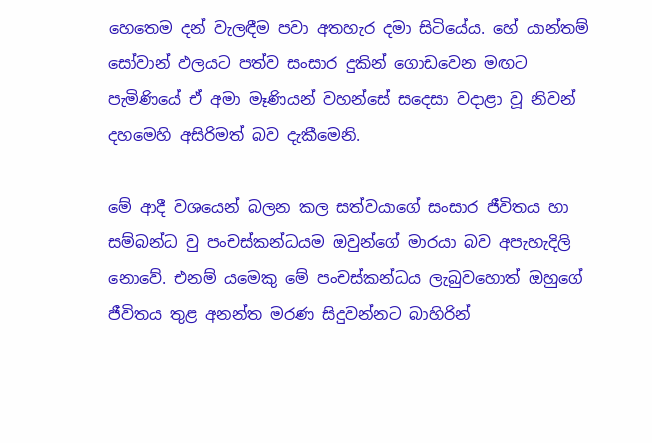හෙතෙම දන් වැලඳීම පවා අතහැර දමා සිටියේය. හේ යාන්තම් සෝවාන් ඵලයට පත්ව සංසාර දුකින් ගොඩවෙන මඟට පැමිණියේ ඒ අමා මෑණියන් වහන්සේ සදෙසා වදාළා වූ නිවන් දහමෙහි අසිරිමත් බව දැකීමෙනි.

මේ ආදී වශයෙන් බලන කල සත්වයාගේ සංසාර ජීවිතය හා සම්බන්ධ වු පංචස්‌කන්ධයම ඔවුන්ගේ මාරයා බව අපැහැදිලි නොවේ. එනම් යමෙකු මේ පංචස්‌කන්ධය ලැබුවහොත් ඔහුගේ ජීවිතය තුළ අනන්ත මරණ සිදුවන්නට බාහිරින්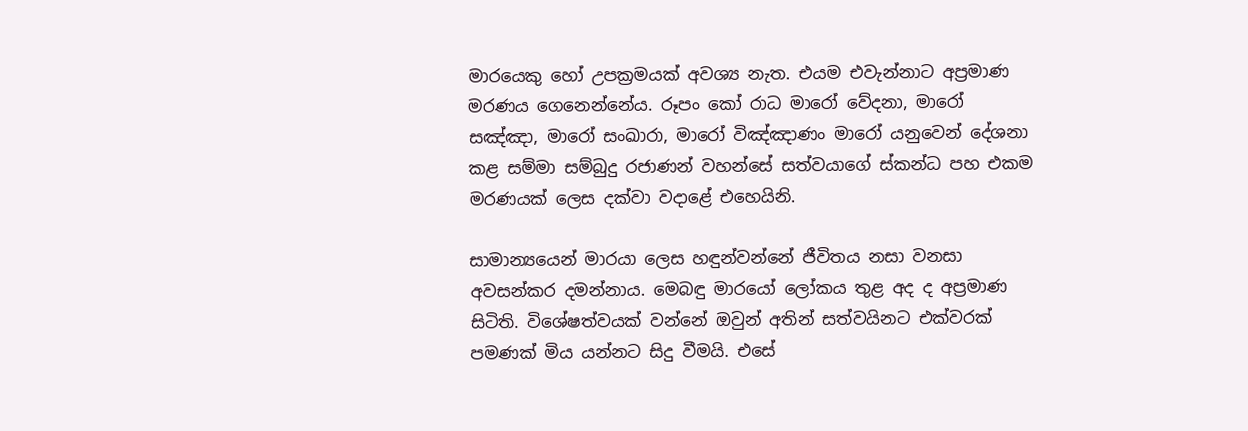මාරයෙකු හෝ උපක්‍රමයක්‌ අවශ්‍ය නැත. එයම එවැන්නාට අප්‍රමාණ මරණය ගෙනෙන්නේය. රූපං කෝ රාධ මාරෝ වේදනා, මාරෝ සඤ්ඤා, මාරෝ සංඛාරා, මාරෝ විඤ්ඤාණං මාරෝ යනුවෙන් දේශනා කළ සම්මා සම්බුදු රජාණන් වහන්සේ සත්වයාගේ ස්‌කන්ධ පහ එකම මරණයක්‌ ලෙස දක්‌වා වදාළේ එහෙයිනි.

සාමාන්‍යයෙන් මාරයා ලෙස හඳුන්වන්නේ ජීවිතය නසා වනසා අවසන්කර දමන්නාය. මෙබඳු මාරයෝ ලෝකය තුළ අද ද අප්‍රමාණ සිටිති. විශේෂත්වයක්‌ වන්නේ ඔවුන් අතින් සත්වයිනට එක්‌වරක්‌ පමණක්‌ මිය යන්නට සිදු වීමයි. එසේ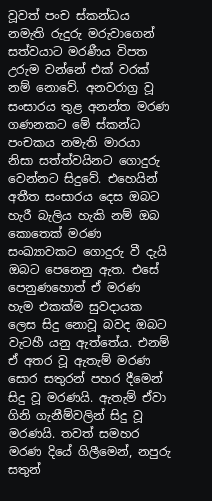වූවත් පංච ස්‌කන්ධය නමැති රුදුරු මරුවාගෙන් සත්වයාට මරණීය විපත උරුම වන්නේ එක්‌ වරක්‌ නම් නොවේ. අනවරාග්‍ර වූ සංසාරය තුළ අනන්ත මරණ ගණනකට මේ ස්‌කන්ධ පංචකය නමැති මාරයා නිසා සත්ත්වයිනට ගොදුරු වෙන්නට සිදුවේ. එහෙයින් අතීත සංසාරය දෙස ඔබට හැරී බැලිය හැකි නම් ඔබ කොතෙක්‌ මරණ සංඛ්‍යාවකට ගොදුරු වී දැයි ඔබට පෙනෙනු ඇත. එසේ පෙනුණහොත් ඒ මරණ හැම එකක්‌ම සුවදායක ලෙස සිදු නොවූ බවද ඔබට වැටහී යනු ඇත්තේය. එනම් ඒ අතර වූ ඇතැම් මරණ සොර සතුරන් පහර දීමෙන් සිදු වූ මරණයි. ඇතැම් ඒවා ගිනි ගැනීම්වලින් සිදු වූ මරණයි. තවත් සමහර මරණ දියේ ගිලීමෙන්, නපුරු සතුන්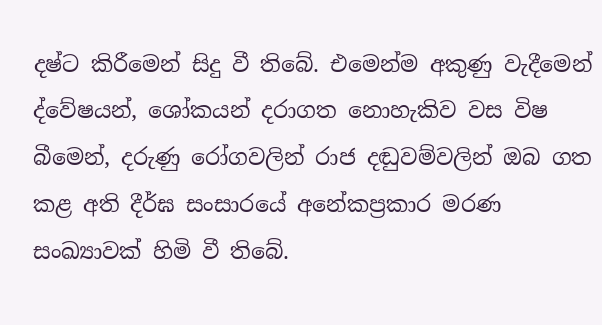දෂ්ට කිරීමෙන් සිදු වී තිබේ. එමෙන්ම අකුණු වැදීමෙන් ද්වේෂයන්, ශෝකයන් දරාගත නොහැකිව වස විෂ බීමෙන්, දරුණු රෝගවලින් රාජ දඬුවම්වලින් ඔබ ගත කළ අති දීර්ඝ සංසාරයේ අනේකප්‍රකාර මරණ සංඛ්‍යාවක්‌ හිමි වී තිබේ.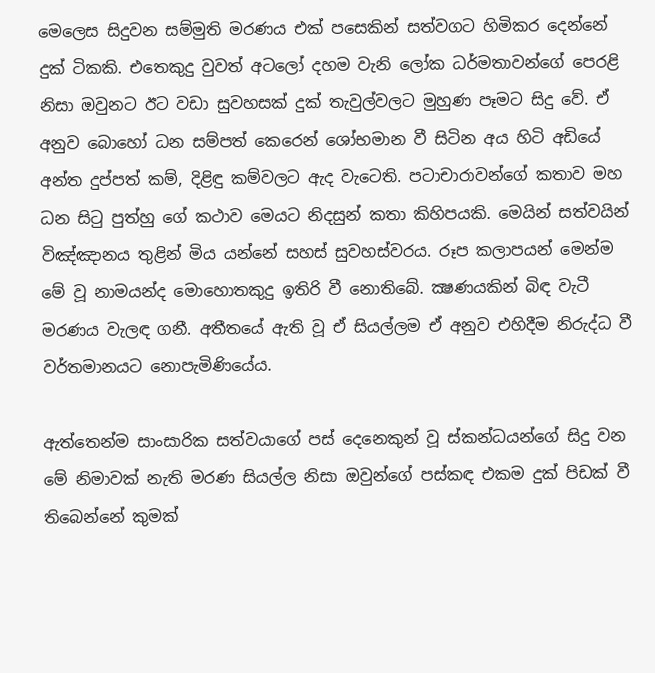මෙලෙස සිදුවන සම්මුති මරණය එක්‌ පසෙකින් සත්වගට හිමිකර දෙන්නේ දුක්‌ ටිකකි. එතෙකුදු වුවත් අටලෝ දහම වැනි ලෝක ධර්මතාවන්ගේ පෙරළි නිසා ඔවුනට ඊට වඩා සුවහසක්‌ දුක්‌ තැවුල්වලට මුහුණ පෑමට සිදු වේ. ඒ අනුව බොහෝ ධන සම්පත් කෙරෙන් ශෝභමාන වී සිටින අය හිටි අඩියේ අන්ත දුප්පත් කම්, දිළිඳු කම්වලට ඇද වැටෙති. පටාචාරාවන්ගේ කතාව මහ ධන සිටු පුත්හු ගේ කථාව මෙයට නිදසුන් කතා කිහිපයකි. මෙයින් සත්වයින් විඤ්ඤානය තුළින් මිය යන්නේ සහස්‌ සුවහස්‌වරය. රූප කලාපයන් මෙන්ම මේ වූ නාමයන්ද මොහොතකුදු ඉතිරි වී නොතිබේ. ක්‍ෂණයකින් බිඳ වැටී මරණය වැලඳ ගනී. අතීතයේ ඇති වූ ඒ සියල්ලම ඒ අනුව එහිදීම නිරුද්ධ වී වර්තමානයට නොපැමිණියේය.

ඇත්තෙන්ම සාංසාරික සත්වයාගේ පස්‌ දෙනෙකුන් වූ ස්‌කන්ධයන්ගේ සිදු වන මේ නිමාවක්‌ නැති මරණ සියල්ල නිසා ඔවුන්ගේ පස්‌කඳ එකම දුක්‌ පිඩක්‌ වී තිබෙන්නේ කුමක්‌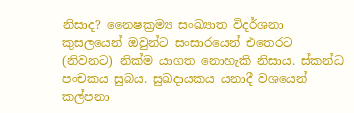නිසාද? නෛෂක්‍රම්‍ය සංඛ්‍යාත විදර්ශනා කුසලයෙන් ඔවුන්ට සංසාරයෙන් එතෙරට (නිවනට) නික්‌ම යාගත නොහැකි නිසාය. ස්‌කන්ධ පංචකය සුබය. සුඛදායකය යනාදී වශයෙන් කල්පනා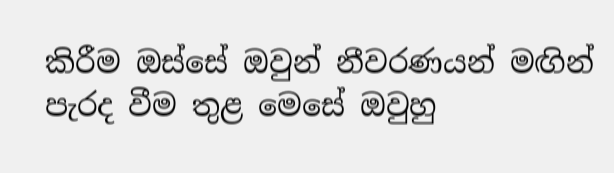කිරීම ඔස්‌සේ ඔවුන් නීවරණයන් මඟින් පැරද වීම තුළ මෙසේ ඔවුහු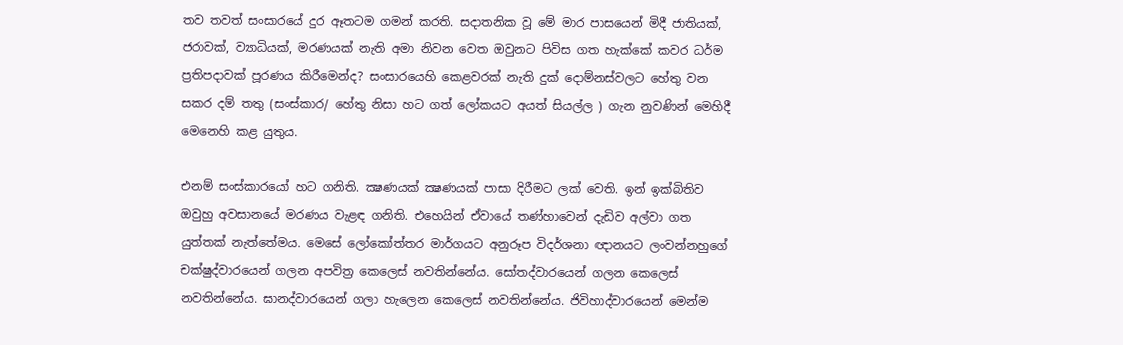තව තවත් සංසාරයේ දුර ඈතටම ගමන් කරති. සදාතනික වූ මේ මාර පාසයෙන් මිදී ජාතියක්‌, ජරාවක්‌, ව්‍යාධියක්‌, මරණයක්‌ නැති අමා නිවන වෙත ඔවුනට පිවිස ගත හැක්‌කේ කවර ධර්ම ප්‍රතිපදාවක්‌ පූරණය කිරීමෙන්ද? සංසාරයෙහි කෙළවරක්‌ නැති දුක්‌ දොම්නස්‌වලට හේතු වන සකර දම් තතු (සංස්‌කාර/ හේතු නිසා හට ගත් ලෝකයට අයත් සියල්ල ) ගැන නුවණින් මෙහිදී මෙනෙහි කළ යුතුය.

එනම් සංස්‌කාරයෝ හට ගනිති. ක්‍ෂණයක්‌ ක්‍ෂණයක්‌ පාසා දිරීමට ලක්‌ වෙති. ඉන් ඉක්‌බිතිව ඔවුහු අවසානයේ මරණය වැළඳ ගනිති. එහෙයින් ඒවායේ තණ්‌හාවෙන් දැඩිව අල්වා ගත යුත්තක්‌ නැත්තේමය. මෙසේ ලෝකෝත්තර මාර්ගයට අනුරූප විදර්ශනා ඥානයට ලංවන්නහුගේ චක්‌ෂුද්වාරයෙන් ගලන අපවිත්‍ර කෙලෙස්‌ නවතින්නේය. සෝතද්වාරයෙන් ගලන කෙලෙස්‌ නවතින්නේය. ඝානද්වාරයෙන් ගලා හැලෙන කෙලෙස්‌ නවතින්නේය. ජිවිහාද්වාරයෙන් මෙන්ම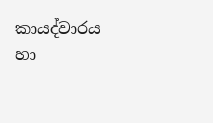කායද්වාරය හා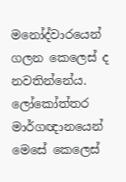මනෝද්වාරයෙන් ගලන කෙලෙස්‌ ද නවතින්නේය. ලෝකෝත්තර මාර්ගඥානයෙන් මෙසේ කෙලෙස්‌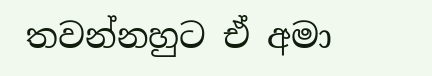තවන්නහුට ඒ අමා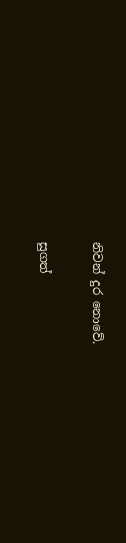නිවන් දුර නොවේ.

සුගත්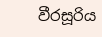වීරසූරිය